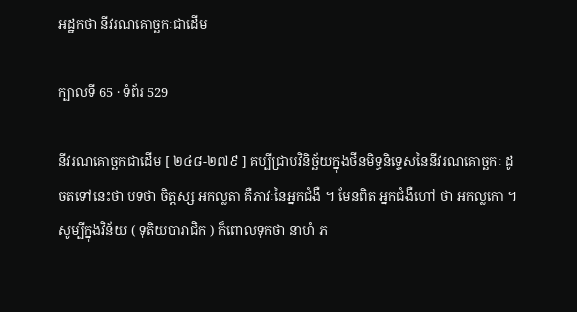អដ្ឋកថា នីវរណគោច្ឆកៈជាដើម

ក្បាលទី 65 · ទំព័រ 529

នីវរណគោច្ឆកជាដើម [ ២៤៨-២៧៩ ] គប្បីជ្រាបវិនិច្ឆ័យក្នុងថីនមិទ្ធនិទ្ទេសនៃនីវរណគោច្ឆកៈ ដូចតទៅនេះថា បទថា ចិត្តស្ស អកល្លតា គឺភាវៈនៃអ្នកជំងឺ ។ មែនពិត អ្នកជំងឺហៅ ថា អកល្លកោ ។ សូម្បីក្នុងវិន័យ ( ទុតិយបារាជិក ) ក៏ពោលទុកថា នាហំ ភ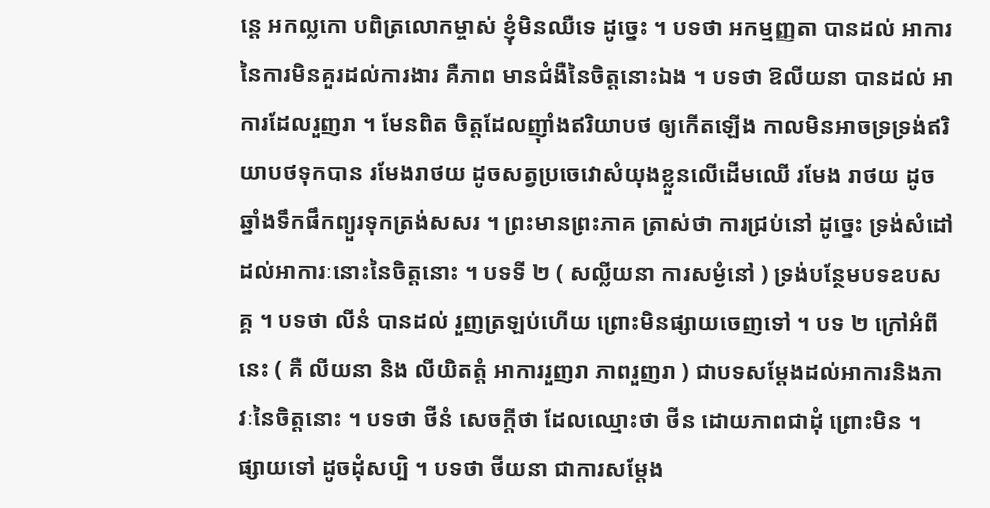ន្តេ អកល្លកោ បពិត្រលោកម្ចាស់ ខ្ញុំមិនឈឺទេ ដូច្នេះ ។ បទថា អកម្មញ្ញតា បានដល់ អាការនៃការមិនគួរដល់ការងារ គឺភាព មានជំងឺនៃចិត្តនោះឯង ។ បទថា ឱលីយនា បានដល់ អាការដែលរួញរា ។ មែនពិត ចិត្តដែលញ៉ាំងឥរិយាបថ ឲ្យកើតឡើង កាលមិនអាចទ្រទ្រង់ឥរិយាបថទុកបាន រមែងរាថយ ដូចសត្វប្រចេវោសំយុងខ្លួនលើដើមឈើ រមែង រាថយ ដូចឆ្នាំងទឹកផឹកព្យួរទុកត្រង់សសរ ។ ព្រះមានព្រះភាគ ត្រាស់ថា ការជ្រប់នៅ ដូច្នេះ ទ្រង់សំដៅដល់អាការៈនោះនៃចិត្តនោះ ។ បទទី ២ ( សល្លីយនា ការសម្ងំនៅ ) ទ្រង់បន្ថែមបទឧបសគ្គ ។ បទថា លីនំ បានដល់ រួញត្រឡប់ហើយ ព្រោះមិនផ្សាយចេញទៅ ។ បទ ២ ក្រៅអំពីនេះ ( គឺ លីយនា និង លីយិតត្តំ អាការរួញរា ភាពរួញរា ) ជាបទសម្តែងដល់អាការនិងភាវៈនៃចិត្តនោះ ។ បទថា ថីនំ សេចក្តីថា ដែលឈ្មោះថា ថីន ដោយភាពជាដុំ ព្រោះមិន ។ ផ្សាយទៅ ដូចដុំសប្បិ ។ បទថា ថីយនា ជាការសម្តែង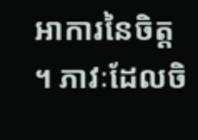អាការនៃចិត្ត ។ ភាវៈដែលចិ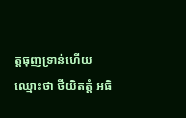ត្តធុញទ្រាន់ហើយ ឈ្មោះថា ថីយិតត្តំ អធិ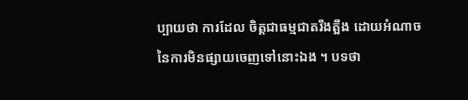ប្បាយថា ការដែល ចិត្តជាធម្មជាតរឹងត្អឹង ដោយអំណាចនៃការមិនផ្សាយចេញទៅនោះឯង ។ បទថា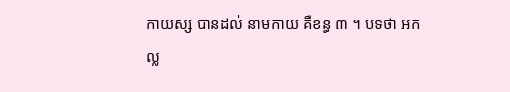កាយស្ស បានដល់ នាមកាយ គឺខន្ធ ៣ ។ បទថា អកល្ល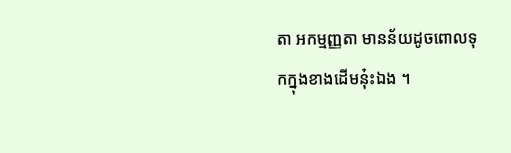តា អកម្មញ្ញតា មានន័យដូចពោលទុកក្នុងខាងដើមនុ៎ះឯង ។